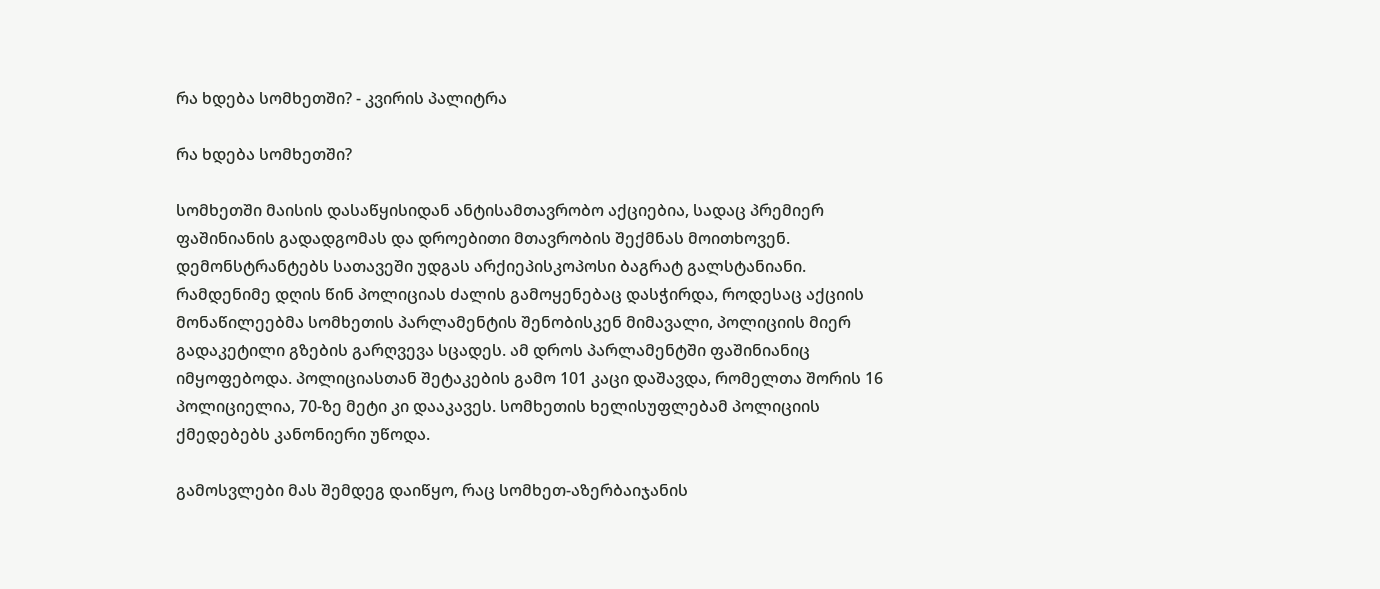რა ხდება სომხეთში? - კვირის პალიტრა

რა ხდება სომხეთში?

სომხეთში მაისის დასაწყისიდან ანტისამთავრობო აქციებია, სადაც პრემიერ ფაშინიანის გადადგომას და დროებითი მთავრობის შექმნას მოითხოვენ. დემონსტრანტებს სათავეში უდგას არქიეპისკოპოსი ბაგრატ გალსტანიანი. რამდენიმე დღის წინ პოლიციას ძალის გამოყენებაც დასჭირდა, როდესაც აქციის მონაწილეებმა სომხეთის პარლამენტის შენობისკენ მიმავალი, პოლიციის მიერ გადაკეტილი გზების გარღვევა სცადეს. ამ დროს პარლამენტში ფაშინიანიც იმყოფებოდა. პოლიციასთან შეტაკების გამო 101 კაცი დაშავდა, რომელთა შორის 16 პოლიციელია, 70-ზე მეტი კი დააკავეს. სომხეთის ხელისუფლებამ პოლიციის ქმედებებს კანონიერი უწოდა.

გამოსვლები მას შემდეგ დაიწყო, რაც სომხეთ-აზერბაიჯანის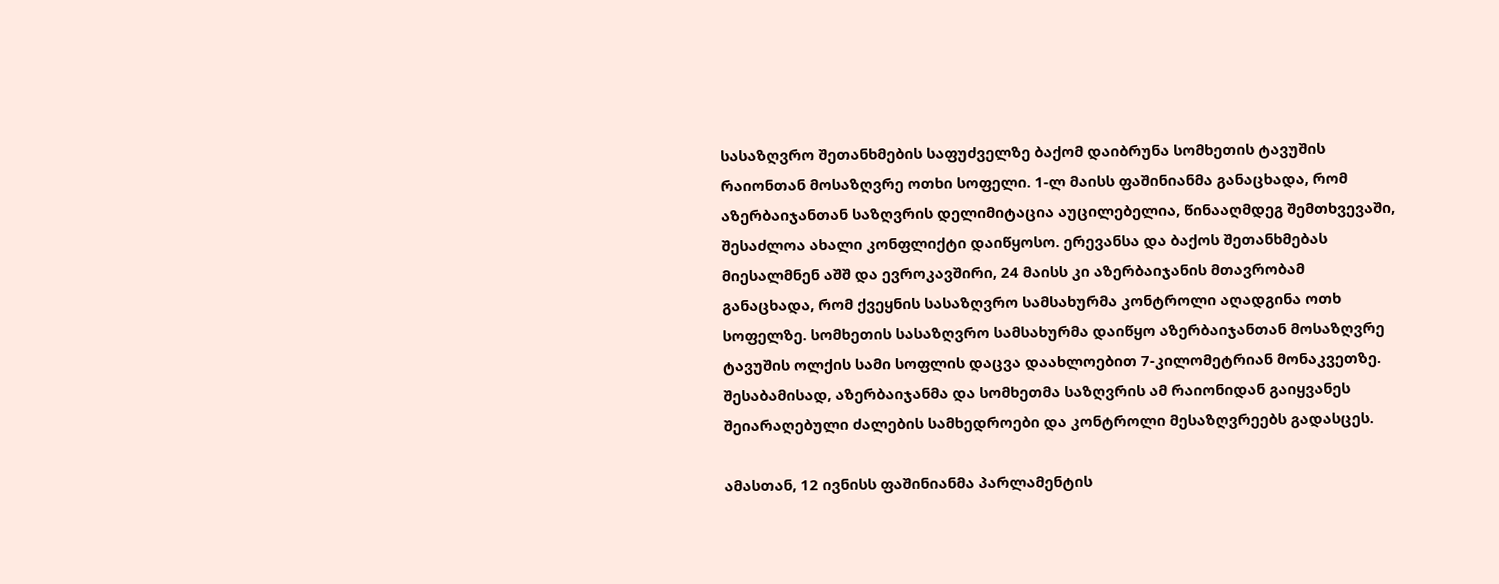სასაზღვრო შეთანხმების საფუძველზე ბაქომ დაიბრუნა სომხეთის ტავუშის რაიონთან მოსაზღვრე ოთხი სოფელი. 1-ლ მაისს ფაშინიანმა განაცხადა, რომ აზერბაიჯანთან საზღვრის დელიმიტაცია აუცილებელია, წინააღმდეგ შემთხვევაში, შესაძლოა ახალი კონფლიქტი დაიწყოსო. ერევანსა და ბაქოს შეთანხმებას მიესალმნენ აშშ და ევროკავშირი, 24 მაისს კი აზერბაიჯანის მთავრობამ განაცხადა, რომ ქვეყნის სასაზღვრო სამსახურმა კონტროლი აღადგინა ოთხ სოფელზე. სომხეთის სასაზღვრო სამსახურმა დაიწყო აზერბაიჯანთან მოსაზღვრე ტავუშის ოლქის სამი სოფლის დაცვა დაახლოებით 7-კილომეტრიან მონაკვეთზე. შესაბამისად, აზერბაიჯანმა და სომხეთმა საზღვრის ამ რაიონიდან გაიყვანეს შეიარაღებული ძალების სამხედროები და კონტროლი მესაზღვრეებს გადასცეს.

ამასთან, 12 ივნისს ფაშინიანმა პარლამენტის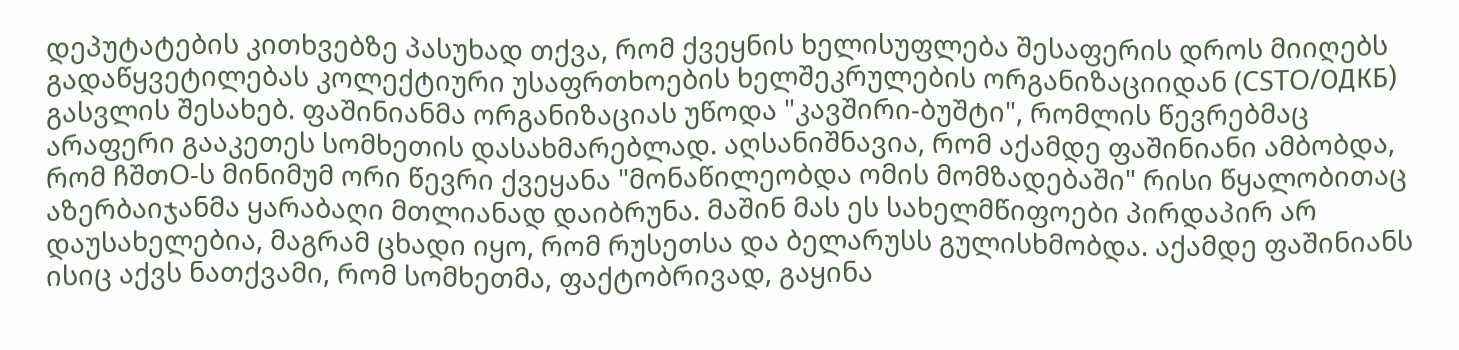დეპუტატების კითხვებზე პასუხად თქვა, რომ ქვეყნის ხელისუფლება შესაფერის დროს მიიღებს გადაწყვეტილებას კოლექტიური უსაფრთხოების ხელშეკრულების ორგანიზაციიდან (CSTO/ОДКБ) გასვლის შესახებ. ფაშინიანმა ორგანიზაციას უწოდა "კავშირი-ბუშტი", რომლის წევრებმაც არაფერი გააკეთეს სომხეთის დასახმარებლად. აღსანიშნავია, რომ აქამდე ფაშინიანი ამბობდა, რომ ჩშთO-ს მინიმუმ ორი წევრი ქვეყანა "მონაწილეობდა ომის მომზადებაში" რისი წყალობითაც აზერბაიჯანმა ყარაბაღი მთლიანად დაიბრუნა. მაშინ მას ეს სახელმწიფოები პირდაპირ არ დაუსახელებია, მაგრამ ცხადი იყო, რომ რუსეთსა და ბელარუსს გულისხმობდა. აქამდე ფაშინიანს ისიც აქვს ნათქვამი, რომ სომხეთმა, ფაქტობრივად, გაყინა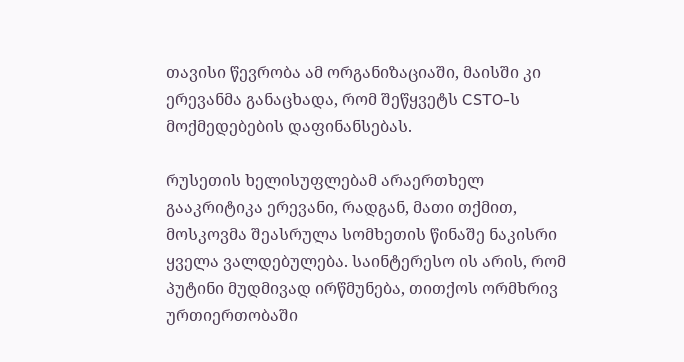თავისი წევრობა ამ ორგანიზაციაში, მაისში კი ერევანმა განაცხადა, რომ შეწყვეტს CSTO-ს მოქმედებების დაფინანსებას.

რუსეთის ხელისუფლებამ არაერთხელ გააკრიტიკა ერევანი, რადგან, მათი თქმით, მოსკოვმა შეასრულა სომხეთის წინაშე ნაკისრი ყველა ვალდებულება. საინტერესო ის არის, რომ პუტინი მუდმივად ირწმუნება, თითქოს ორმხრივ ურთიერთობაში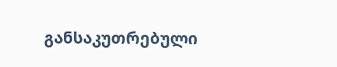განსაკუთრებული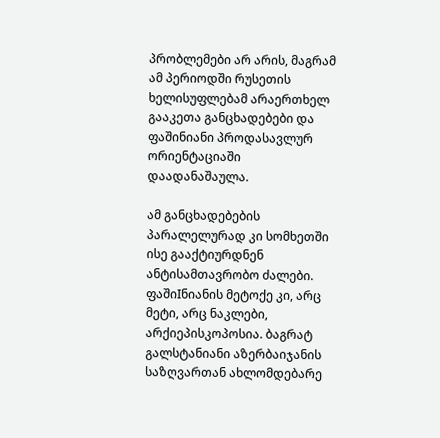პრობლემები არ არის, მაგრამ ამ პერიოდში რუსეთის ხელისუფლებამ არაერთხელ გააკეთა განცხადებები და ფაშინიანი პროდასავლურ ორიენტაციაში დაადანაშაულა.

ამ განცხადებების პარალელურად კი სომხეთში ისე გააქტიურდნენ ანტისამთავრობო ძალები. ფაშიIნიანის მეტოქე კი, არც მეტი, არც ნაკლები, არქიეპისკოპოსია. ბაგრატ გალსტანიანი აზერბაიჯანის საზღვართან ახლომდებარე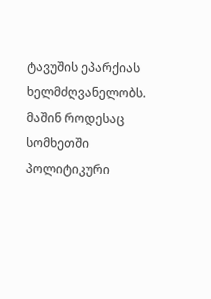ტავუშის ეპარქიას ხელმძღვანელობს. მაშინ როდესაც სომხეთში პოლიტიკური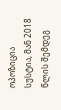ოპოზიცია სუსტია, მან 2018 წლის შემდეგ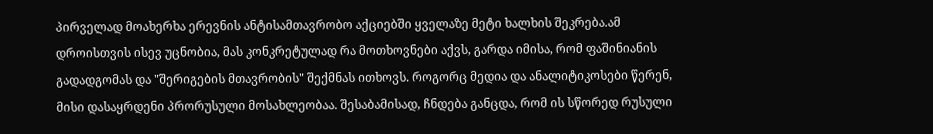პირველად მოახერხა ერევნის ანტისამთავრობო აქციებში ყველაზე მეტი ხალხის შეკრება.ამ დროისთვის ისევ უცნობია, მას კონკრეტულად რა მოთხოვნები აქვს, გარდა იმისა, რომ ფაშინიანის გადადგომას და "შერიგების მთავრობის" შექმნას ითხოვს. როგორც მედია და ანალიტიკოსები წერენ, მისი დასაყრდენი პრორუსული მოსახლეობაა. შესაბამისად, ჩნდება განცდა, რომ ის სწორედ რუსული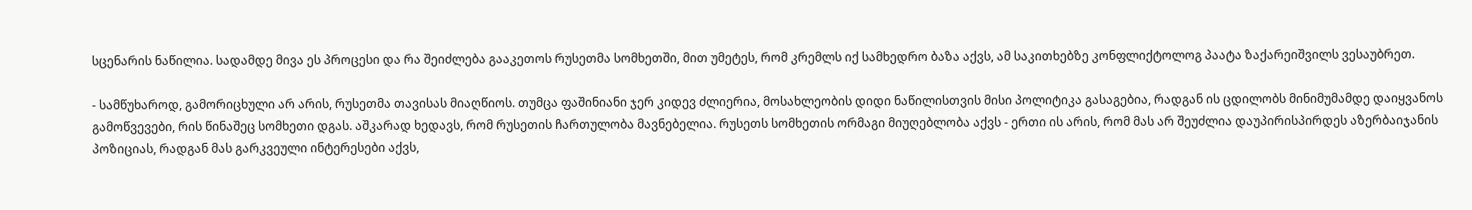სცენარის ნაწილია. სადამდე მივა ეს პროცესი და რა შეიძლება გააკეთოს რუსეთმა სომხეთში, მით უმეტეს, რომ კრემლს იქ სამხედრო ბაზა აქვს, ამ საკითხებზე კონფლიქტოლოგ პაატა ზაქარეიშვილს ვესაუბრეთ.

- სამწუხაროდ, გამორიცხული არ არის, რუსეთმა თავისას მიაღწიოს. თუმცა ფაშინიანი ჯერ კიდევ ძლიერია, მოსახლეობის დიდი ნაწილისთვის მისი პოლიტიკა გასაგებია, რადგან ის ცდილობს მინიმუმამდე დაიყვანოს გამოწვევები, რის წინაშეც სომხეთი დგას. აშკარად ხედავს, რომ რუსეთის ჩართულობა მავნებელია. რუსეთს სომხეთის ორმაგი მიუღებლობა აქვს - ერთი ის არის, რომ მას არ შეუძლია დაუპირისპირდეს აზერბაიჯანის პოზიციას, რადგან მას გარკვეული ინტერესები აქვს,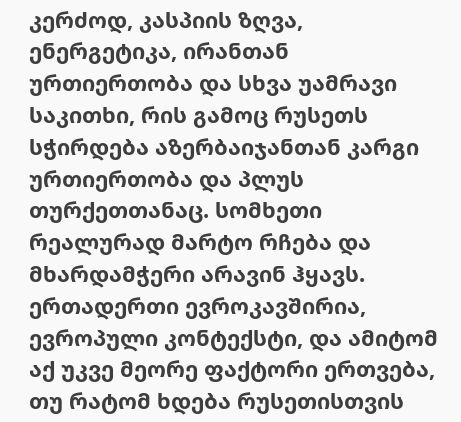კერძოდ, კასპიის ზღვა, ენერგეტიკა, ირანთან ურთიერთობა და სხვა უამრავი საკითხი, რის გამოც რუსეთს სჭირდება აზერბაიჯანთან კარგი ურთიერთობა და პლუს თურქეთთანაც. სომხეთი რეალურად მარტო რჩება და მხარდამჭერი არავინ ჰყავს. ერთადერთი ევროკავშირია, ევროპული კონტექსტი, და ამიტომ აქ უკვე მეორე ფაქტორი ერთვება, თუ რატომ ხდება რუსეთისთვის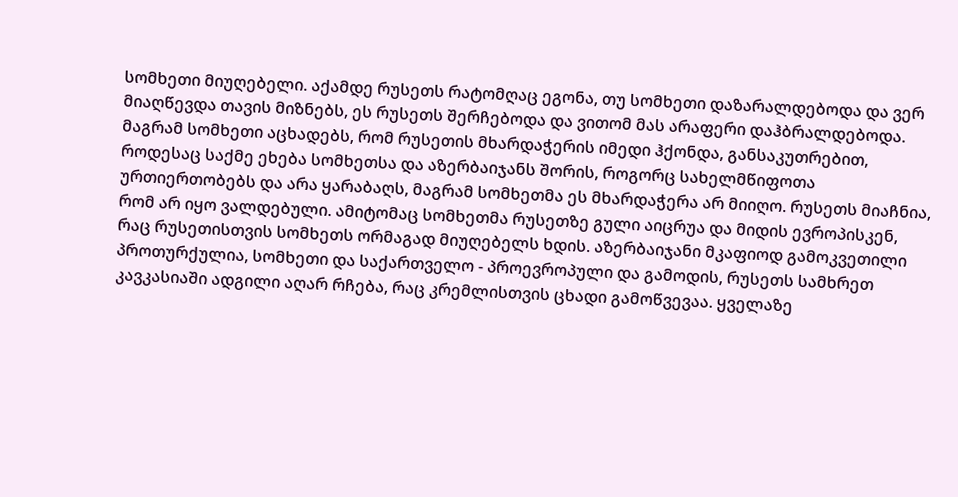სომხეთი მიუღებელი. აქამდე რუსეთს რატომღაც ეგონა, თუ სომხეთი დაზარალდებოდა და ვერ მიაღწევდა თავის მიზნებს, ეს რუსეთს შერჩებოდა და ვითომ მას არაფერი დაჰბრალდებოდა. მაგრამ სომხეთი აცხადებს, რომ რუსეთის მხარდაჭერის იმედი ჰქონდა, განსაკუთრებით, როდესაც საქმე ეხება სომხეთსა და აზერბაიჯანს შორის, როგორც სახელმწიფოთა ურთიერთობებს და არა ყარაბაღს, მაგრამ სომხეთმა ეს მხარდაჭერა არ მიიღო. რუსეთს მიაჩნია, რომ არ იყო ვალდებული. ამიტომაც სომხეთმა რუსეთზე გული აიცრუა და მიდის ევროპისკენ, რაც რუსეთისთვის სომხეთს ორმაგად მიუღებელს ხდის. აზერბაიჯანი მკაფიოდ გამოკვეთილი პროთურქულია, სომხეთი და საქართველო - პროევროპული და გამოდის, რუსეთს სამხრეთ კავკასიაში ადგილი აღარ რჩება, რაც კრემლისთვის ცხადი გამოწვევაა. ყველაზე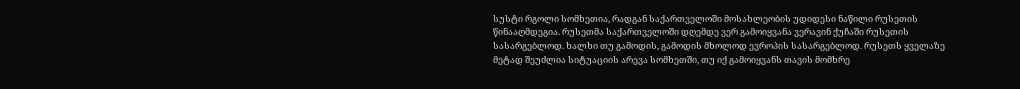სუსტი რგოლი სომხეთია, რადგან საქართველოში მოსახლეობის უდიდესი ნაწილი რუსეთის წინააღმდეგია. რუსეთმა საქართველოში დღემდე ვერ გამოიყვანა ვერავინ ქუჩაში რუსეთის სასარგებლოდ. ხალხი თუ გამოდის, გამოდის მხოლოდ ევროპის სასარგებლოდ. რუსეთს ყველაზე მეტად შეუძლია სიტუაციის არევა სომხეთში, თუ იქ გამოიყვანს თავის მომხრე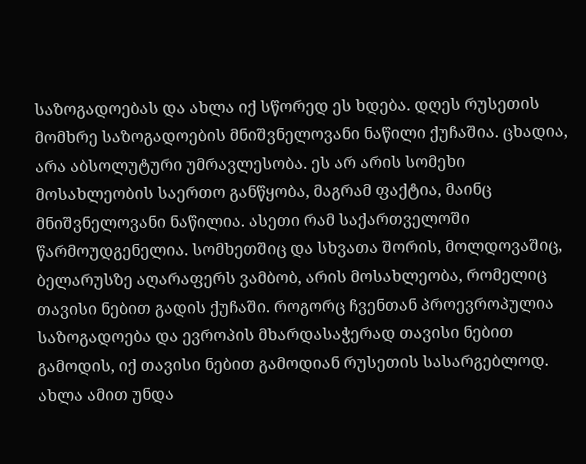საზოგადოებას და ახლა იქ სწორედ ეს ხდება. დღეს რუსეთის მომხრე საზოგადოების მნიშვნელოვანი ნაწილი ქუჩაშია. ცხადია, არა აბსოლუტური უმრავლესობა. ეს არ არის სომეხი მოსახლეობის საერთო განწყობა, მაგრამ ფაქტია, მაინც მნიშვნელოვანი ნაწილია. ასეთი რამ საქართველოში წარმოუდგენელია. სომხეთშიც და სხვათა შორის, მოლდოვაშიც, ბელარუსზე აღარაფერს ვამბობ, არის მოსახლეობა, რომელიც თავისი ნებით გადის ქუჩაში. როგორც ჩვენთან პროევროპულია საზოგადოება და ევროპის მხარდასაჭერად თავისი ნებით გამოდის, იქ თავისი ნებით გამოდიან რუსეთის სასარგებლოდ. ახლა ამით უნდა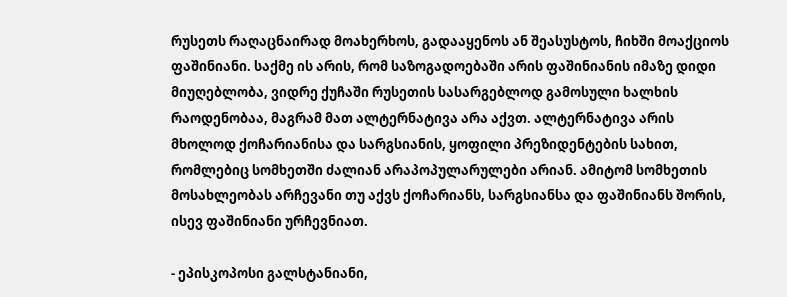რუსეთს რაღაცნაირად მოახერხოს, გადააყენოს ან შეასუსტოს, ჩიხში მოაქციოს ფაშინიანი. საქმე ის არის, რომ საზოგადოებაში არის ფაშინიანის იმაზე დიდი მიუღებლობა, ვიდრე ქუჩაში რუსეთის სასარგებლოდ გამოსული ხალხის რაოდენობაა, მაგრამ მათ ალტერნატივა არა აქვთ. ალტერნატივა არის მხოლოდ ქოჩარიანისა და სარგსიანის, ყოფილი პრეზიდენტების სახით, რომლებიც სომხეთში ძალიან არაპოპულარულები არიან. ამიტომ სომხეთის მოსახლეობას არჩევანი თუ აქვს ქოჩარიანს, სარგსიანსა და ფაშინიანს შორის, ისევ ფაშინიანი ურჩევნიათ.

- ეპისკოპოსი გალსტანიანი,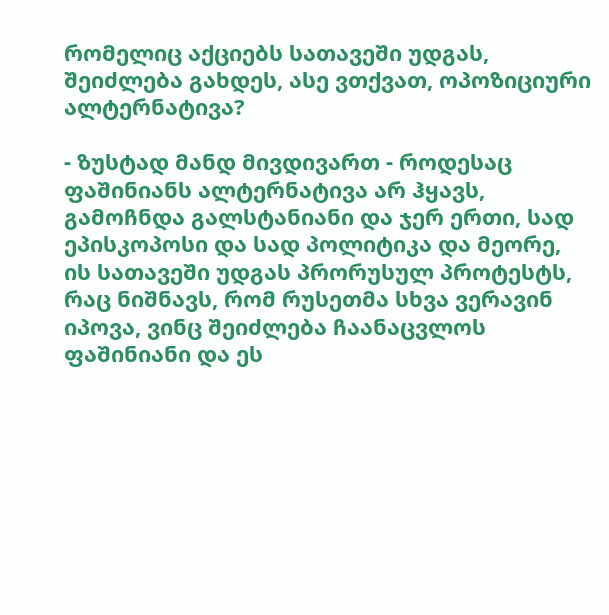რომელიც აქციებს სათავეში უდგას, შეიძლება გახდეს, ასე ვთქვათ, ოპოზიციური ალტერნატივა?

- ზუსტად მანდ მივდივართ - როდესაც ფაშინიანს ალტერნატივა არ ჰყავს, გამოჩნდა გალსტანიანი და ჯერ ერთი, სად ეპისკოპოსი და სად პოლიტიკა და მეორე, ის სათავეში უდგას პრორუსულ პროტესტს, რაც ნიშნავს, რომ რუსეთმა სხვა ვერავინ იპოვა, ვინც შეიძლება ჩაანაცვლოს ფაშინიანი და ეს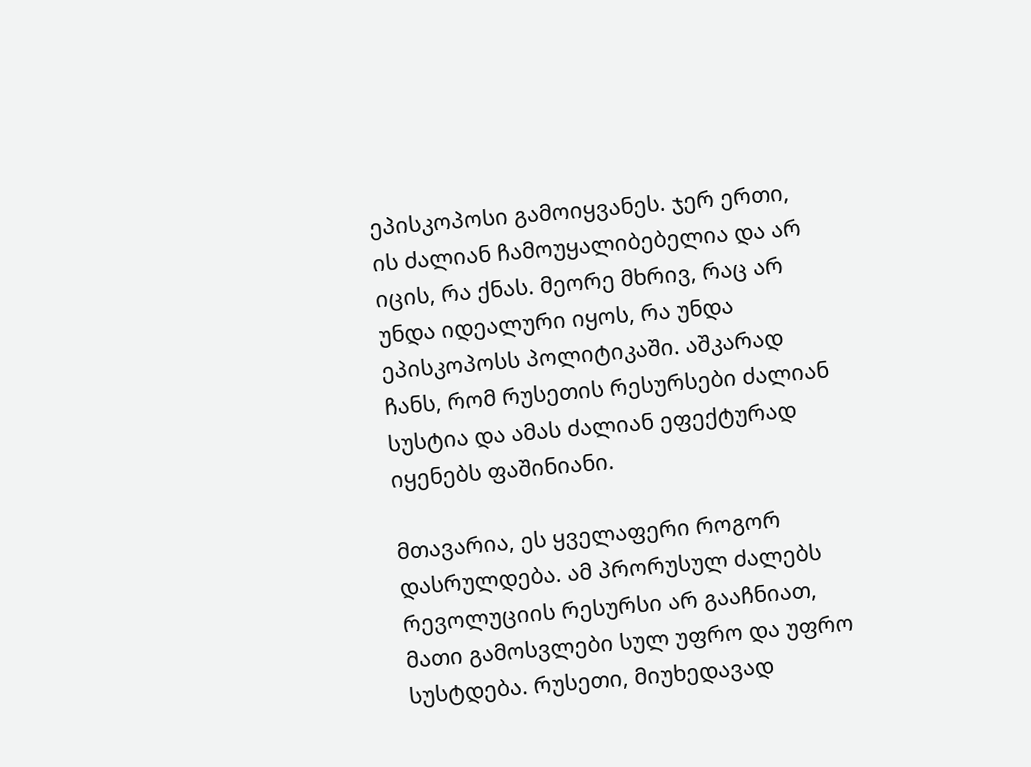ეპისკოპოსი გამოიყვანეს. ჯერ ერთი, ის ძალიან ჩამოუყალიბებელია და არ იცის, რა ქნას. მეორე მხრივ, რაც არ უნდა იდეალური იყოს, რა უნდა ეპისკოპოსს პოლიტიკაში. აშკარად ჩანს, რომ რუსეთის რესურსები ძალიან სუსტია და ამას ძალიან ეფექტურად იყენებს ფაშინიანი.

მთავარია, ეს ყველაფერი როგორ დასრულდება. ამ პრორუსულ ძალებს რევოლუციის რესურსი არ გააჩნიათ, მათი გამოსვლები სულ უფრო და უფრო სუსტდება. რუსეთი, მიუხედავად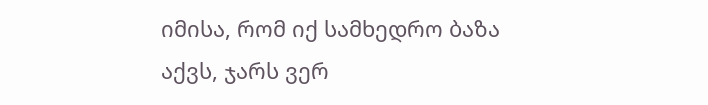იმისა, რომ იქ სამხედრო ბაზა აქვს, ჯარს ვერ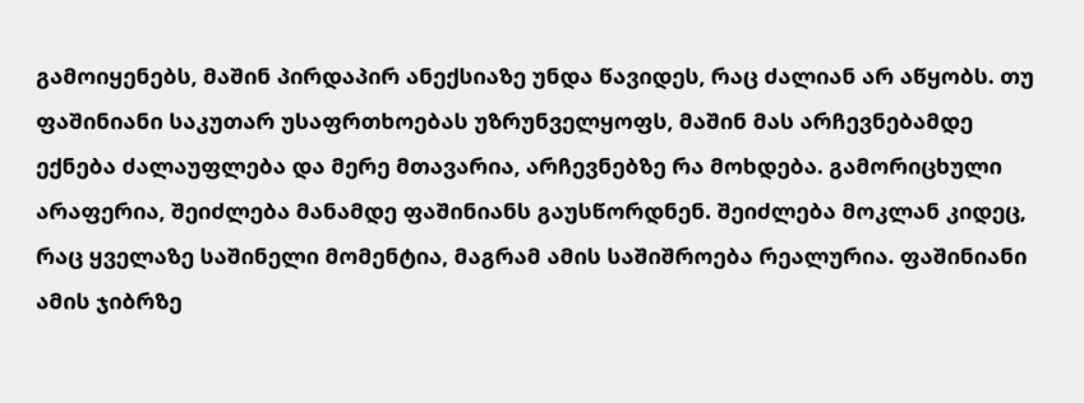გამოიყენებს, მაშინ პირდაპირ ანექსიაზე უნდა წავიდეს, რაც ძალიან არ აწყობს. თუ ფაშინიანი საკუთარ უსაფრთხოებას უზრუნველყოფს, მაშინ მას არჩევნებამდე ექნება ძალაუფლება და მერე მთავარია, არჩევნებზე რა მოხდება. გამორიცხული არაფერია, შეიძლება მანამდე ფაშინიანს გაუსწორდნენ. შეიძლება მოკლან კიდეც, რაც ყველაზე საშინელი მომენტია, მაგრამ ამის საშიშროება რეალურია. ფაშინიანი ამის ჯიბრზე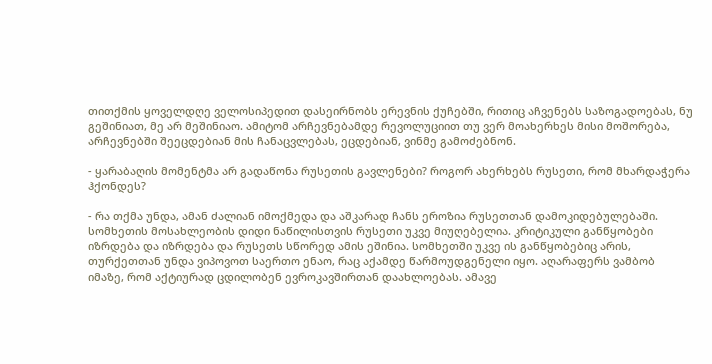თითქმის ყოველდღე ველოსიპედით დასეირნობს ერევნის ქუჩებში, რითიც აჩვენებს საზოგადოებას, ნუ გეშინიათ, მე არ მეშინიაო. ამიტომ არჩევნებამდე რევოლუციით თუ ვერ მოახერხეს მისი მოშორება, არჩევნებში შეეცდებიან მის ჩანაცვლებას, ეცდებიან, ვინმე გამოძებნონ.

- ყარაბაღის მომენტმა არ გადაწონა რუსეთის გავლენები? როგორ ახერხებს რუსეთი, რომ მხარდაჭერა ჰქონდეს?

- რა თქმა უნდა, ამან ძალიან იმოქმედა და აშკარად ჩანს ეროზია რუსეთთან დამოკიდებულებაში. სომხეთის მოსახლეობის დიდი ნაწილისთვის რუსეთი უკვე მიუღებელია. კრიტიკული განწყობები იზრდება და იზრდება და რუსეთს სწორედ ამის ეშინია. სომხეთში უკვე ის განწყობებიც არის, თურქეთთან უნდა ვიპოვოთ საერთო ენაო, რაც აქამდე წარმოუდგენელი იყო. აღარაფერს ვამბობ იმაზე, რომ აქტიურად ცდილობენ ევროკავშირთან დაახლოებას. ამავე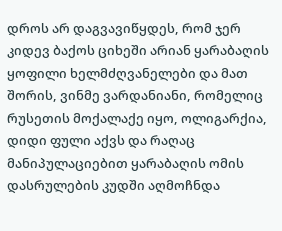დროს არ დაგვავიწყდეს, რომ ჯერ კიდევ ბაქოს ციხეში არიან ყარაბაღის ყოფილი ხელმძღვანელები და მათ შორის, ვინმე ვარდანიანი, რომელიც რუსეთის მოქალაქე იყო, ოლიგარქია, დიდი ფული აქვს და რაღაც მანიპულაციებით ყარაბაღის ომის დასრულების კუდში აღმოჩნდა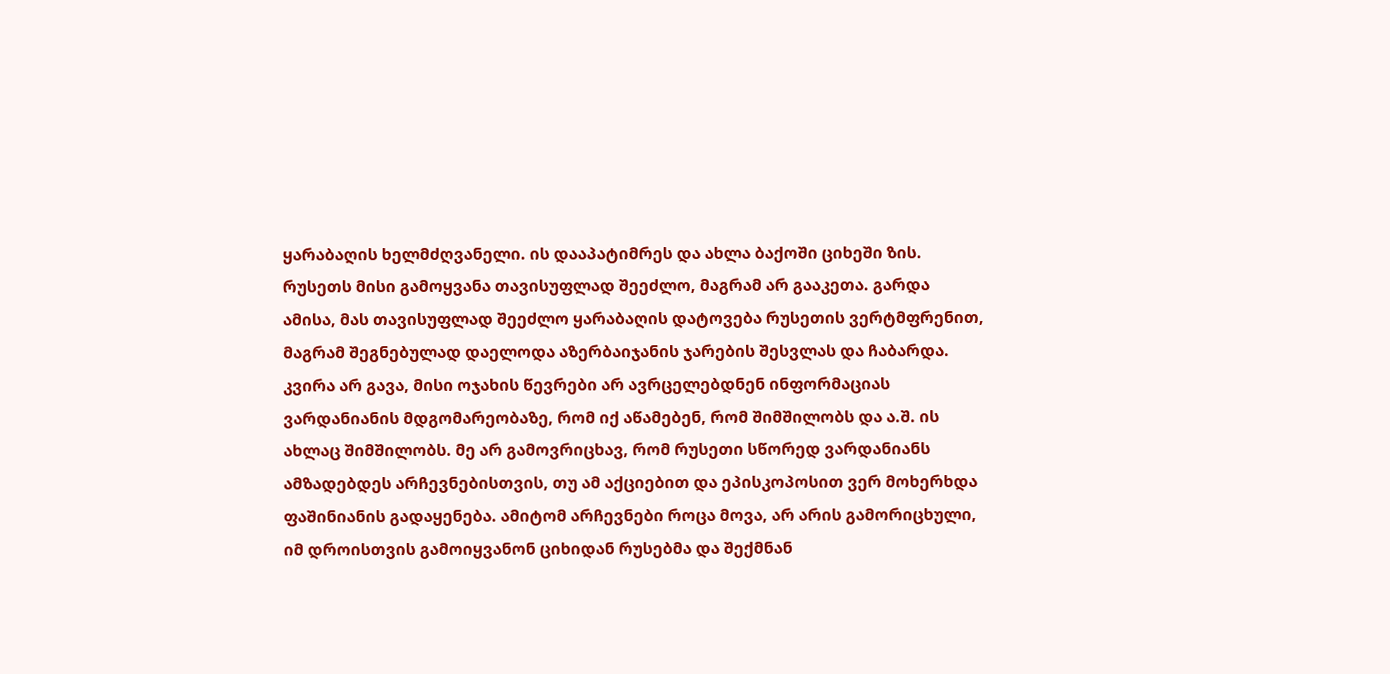ყარაბაღის ხელმძღვანელი. ის დააპატიმრეს და ახლა ბაქოში ციხეში ზის. რუსეთს მისი გამოყვანა თავისუფლად შეეძლო, მაგრამ არ გააკეთა. გარდა ამისა, მას თავისუფლად შეეძლო ყარაბაღის დატოვება რუსეთის ვერტმფრენით, მაგრამ შეგნებულად დაელოდა აზერბაიჯანის ჯარების შესვლას და ჩაბარდა. კვირა არ გავა, მისი ოჯახის წევრები არ ავრცელებდნენ ინფორმაციას ვარდანიანის მდგომარეობაზე, რომ იქ აწამებენ, რომ შიმშილობს და ა.შ. ის ახლაც შიმშილობს. მე არ გამოვრიცხავ, რომ რუსეთი სწორედ ვარდანიანს ამზადებდეს არჩევნებისთვის, თუ ამ აქციებით და ეპისკოპოსით ვერ მოხერხდა ფაშინიანის გადაყენება. ამიტომ არჩევნები როცა მოვა, არ არის გამორიცხული, იმ დროისთვის გამოიყვანონ ციხიდან რუსებმა და შექმნან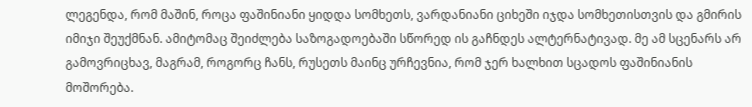ლეგენდა, რომ მაშინ, როცა ფაშინიანი ყიდდა სომხეთს, ვარდანიანი ციხეში იჯდა სომხეთისთვის და გმირის იმიჯი შეუქმნან. ამიტომაც შეიძლება საზოგადოებაში სწორედ ის გაჩნდეს ალტერნატივად. მე ამ სცენარს არ გამოვრიცხავ, მაგრამ, როგორც ჩანს, რუსეთს მაინც ურჩევნია, რომ ჯერ ხალხით სცადოს ფაშინიანის მოშორება.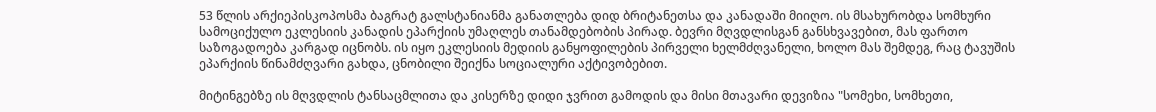53 წლის არქიეპისკოპოსმა ბაგრატ გალსტანიანმა განათლება დიდ ბრიტანეთსა და კანადაში მიიღო. ის მსახურობდა სომხური სამოციქულო ეკლესიის კანადის ეპარქიის უმაღლეს თანამდებობის პირად. ბევრი მღვდლისგან განსხვავებით, მას ფართო საზოგადოება კარგად იცნობს. ის იყო ეკლესიის მედიის განყოფილების პირველი ხელმძღვანელი, ხოლო მას შემდეგ, რაც ტავუშის ეპარქიის წინამძღვარი გახდა, ცნობილი შეიქნა სოციალური აქტივობებით.

მიტინგებზე ის მღვდლის ტანსაცმლითა და კისერზე დიდი ჯვრით გამოდის და მისი მთავარი დევიზია "სომეხი, სომხეთი,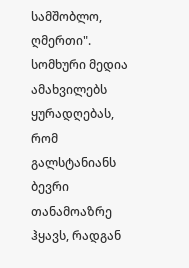სამშობლო, ღმერთი". სომხური მედია ამახვილებს ყურადღებას, რომ გალსტანიანს ბევრი თანამოაზრე ჰყავს, რადგან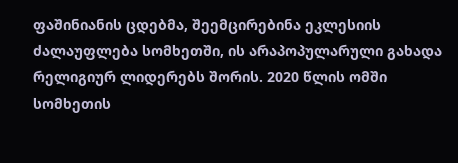ფაშინიანის ცდებმა, შეემცირებინა ეკლესიის ძალაუფლება სომხეთში, ის არაპოპულარული გახადა რელიგიურ ლიდერებს შორის. 2020 წლის ომში სომხეთის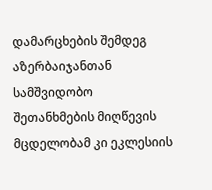დამარცხების შემდეგ აზერბაიჯანთან სამშვიდობო შეთანხმების მიღწევის მცდელობამ კი ეკლესიის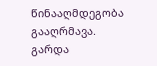წინააღმდეგობა გააღრმავა. გარდა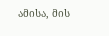ამისა, მის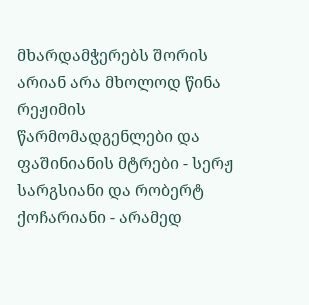მხარდამჭერებს შორის არიან არა მხოლოდ წინა რეჟიმის წარმომადგენლები და ფაშინიანის მტრები - სერჟ სარგსიანი და რობერტ ქოჩარიანი - არამედ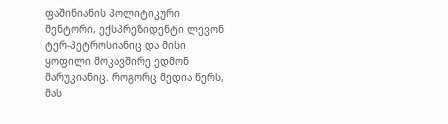ფაშინიანის პოლიტიკური მენტორი, ექსპრეზიდენტი ლევონ ტერ-პეტროსიანიც და მისი ყოფილი მოკავშირე ედმონ მარუკიანიც. როგორც მედია წერს, მას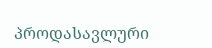პროდასავლური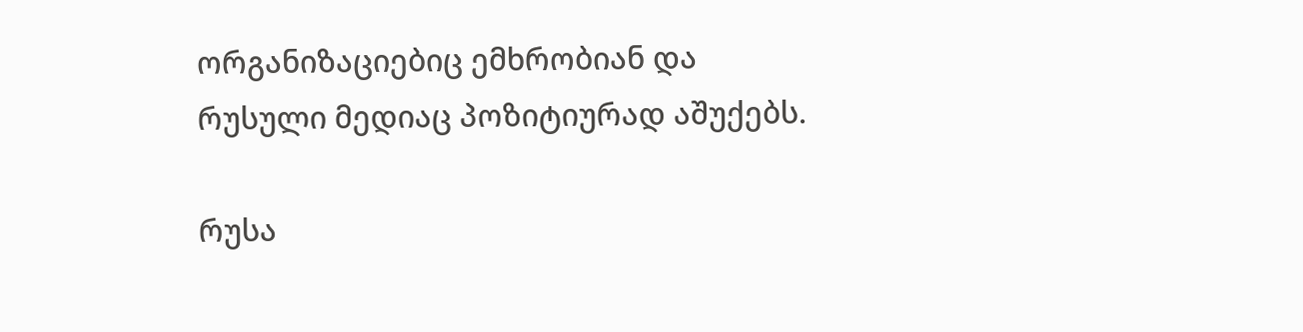ორგანიზაციებიც ემხრობიან და რუსული მედიაც პოზიტიურად აშუქებს.

რუსა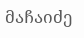მაჩაიძე